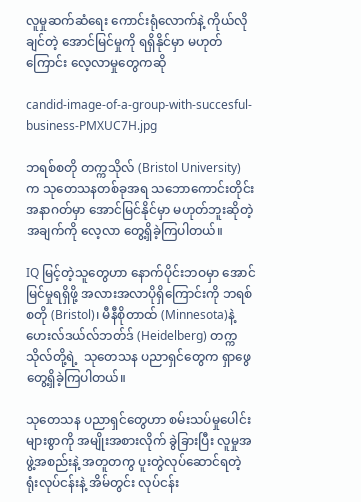လူမှုဆက်ဆံရေး ကောင်းရုံလောက်နဲ့ ကိုယ်လိုချင်တဲ့ အောင်မြင်မှုကို ရရှိနိုင်မှာ မဟုတ်ကြောင်း လေ့လာမှုတွေကဆို

candid-image-of-a-group-with-succesful-business-PMXUC7H.jpg

ဘရစ်စတို တက္ကသိုလ် (Bristol University) က သုတေသနတစ်ခုအရ သဘောကောင်းတိုင်း အနာဂတ်မှာ အောင်မြင်နိုင်မှာ မဟုတ်ဘူးဆိုတဲ့ အချက်ကို လေ့လာ တွေ့ရှိခဲ့ကြပါတယ်။

IQ မြင့်တဲ့သူတွေဟာ နောက်ပိုင်းဘဝမှာ အောင်မြင်မှုရရှိဖို့ အလားအလာပိုရှိကြောင်းကို ဘရစ်စတို (Bristol)၊ မီနီစိုတာထ် (Minnesota)နဲ့ ဟေးလ်ဒယ်လ်ဘတ်ဒ် (Heidelberg) တက္ကသိုလ်တို့ရဲ့  သုတေသန ပညာရှင်တွေက ရှာဖွေ တွေ့ရှိခဲ့ကြပါတယ်။

သုတေသန ပညာရှင်တွေဟာ စမ်းသပ်မှုပေါင်းများစွာကို အမျိုးအစားလိုက် ခွဲခြားပြီး လူမှုအဖွဲ့အစည်းနဲ့ အတူတကွ ပူးတွဲလုပ်ဆောင်ရတဲ့ ရုံးလုပ်ငန်းနဲ့ အိမ်တွင်း လုပ်ငန်း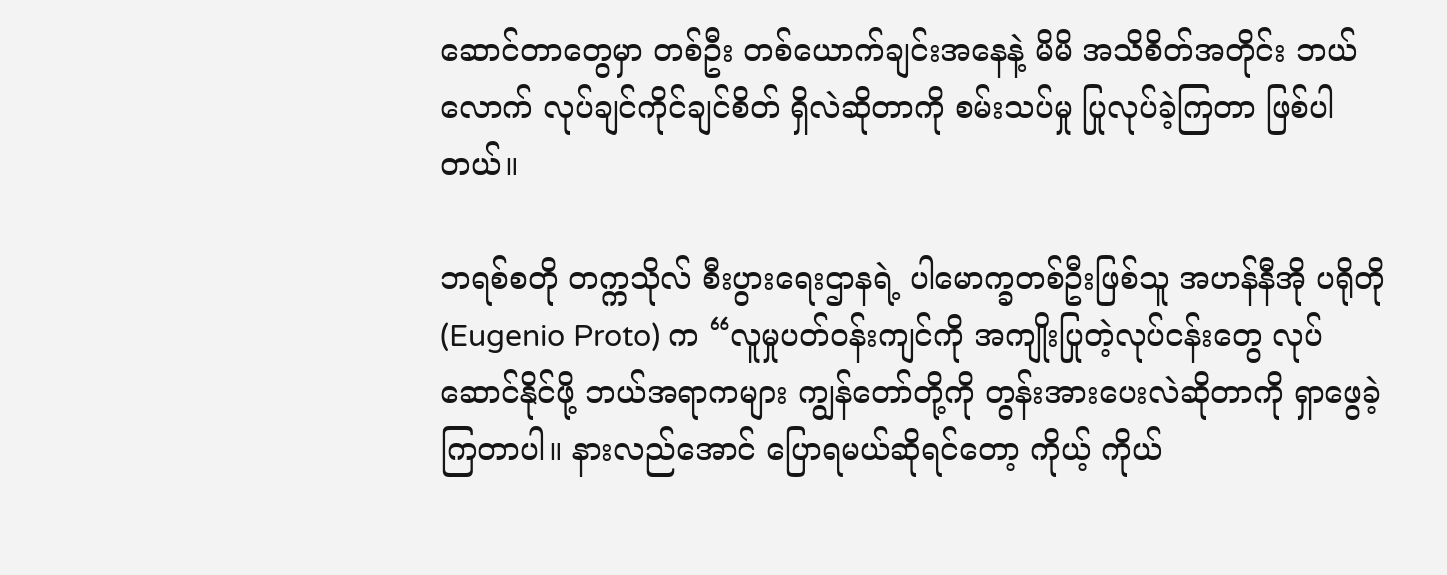ဆောင်တာတွေမှာ တစ်ဦး တစ်ယောက်ချင်းအနေနဲ့ မိမိ အသိစိတ်အတိုင်း ဘယ်လောက် လုပ်ချင်ကိုင်ချင်စိတ် ရှိလဲဆိုတာကို စမ်းသပ်မှု ပြုလုပ်ခဲ့ကြတာ ဖြစ်ပါတယ်။

ဘရစ်စတို တက္ကသိုလ် စီးပွားရေးဌာနရဲ့ ပါမောက္ခတစ်ဦးဖြစ်သူ အဟန်နီအို ပရိုတို (Eugenio Proto) က “လူမှုပတ်ဝန်းကျင်ကို အကျိုးပြုတဲ့လုပ်ငန်းတွေ လုပ်ဆောင်နိုင်ဖို့ ဘယ်အရာကများ ကျွန်တော်တို့ကို တွန်းအားပေးလဲဆိုတာကို ရှာဖွေခဲ့ကြတာပါ။ နားလည်အောင် ပြောရမယ်ဆိုရင်တော့ ကိုယ့် ကိုယ်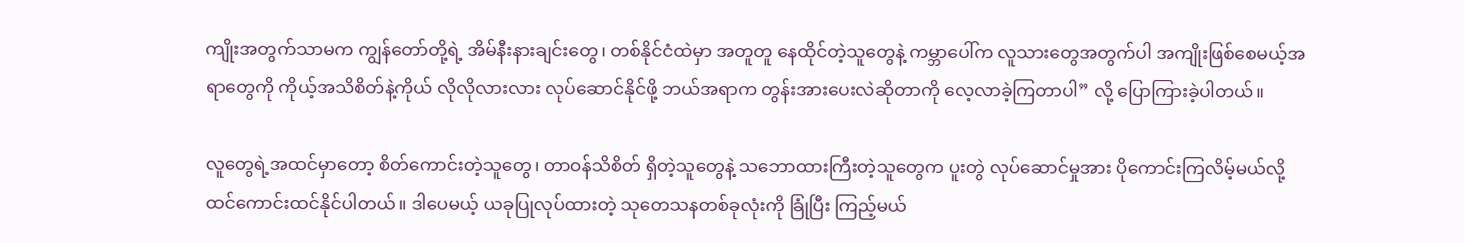ကျိုးအတွက်သာမက ကျွန်တော်တို့ရဲ့ အိမ်နီးနားချင်းတွေ၊ တစ်နိုင်ငံထဲမှာ အတူတူ နေထိုင်တဲ့သူတွေနဲ့ ကမ္ဘာပေါ်က လူသားတွေအတွက်ပါ အကျိုးဖြစ်စေမယ့်အရာတွေကို ကိုယ့်အသိစိတ်နဲ့ကိုယ် လိုလိုလားလား လုပ်ဆောင်နိုင်ဖို့ ဘယ်အရာက တွန်းအားပေးလဲဆိုတာကို လေ့လာခဲ့ကြတာပါ” လို့ ပြောကြားခဲ့ပါတယ်။

လူတွေရဲ့အထင်မှာတော့ စိတ်ကောင်းတဲ့သူတွေ၊ တာဝန်သိစိတ် ရှိတဲ့သူတွေနဲ့ သဘောထားကြီးတဲ့သူတွေက ပူးတွဲ လုပ်ဆောင်မှုအား ပိုကောင်းကြလိမ့်မယ်လို့ ထင်ကောင်းထင်နိုင်ပါတယ်။ ဒါပေမယ့် ယခုပြုလုပ်ထားတဲ့ သုတေသနတစ်ခုလုံးကို ခြုံပြီး ကြည့်မယ်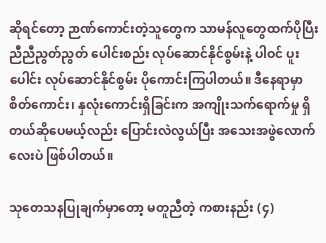ဆိုရင်တော့ ဉာဏ်ကောင်းတဲ့သူတွေက သာမန်လူတွေထက်ပိုပြီး ညီညီညွတ်ညွတ် ပေါင်းစည်း လုပ်ဆောင်နိုင်စွမ်းနဲ့ ပါဝင် ပူးပေါင်း လုပ်ဆောင်နိုင်စွမ်း ပိုကောင်းကြပါတယ်။ ဒီနေရာမှာ စိတ်ကောင်း၊ နှလုံးကောင်းရှိခြင်းက အကျိုးသက်ရောက်မှု ရှိတယ်ဆိုပေမယ့်လည်း ပြောင်းလဲလွယ်ပြီး အသေးအဖွဲလောက်လေးပဲ ဖြစ်ပါတယ်။

သုတေသနပြုချက်မှာတော့ မတူညီတဲ့ ကစားနည်း (၄)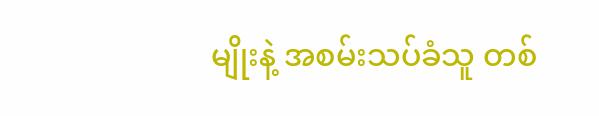မျိုးနဲ့ အစမ်းသပ်ခံသူ တစ်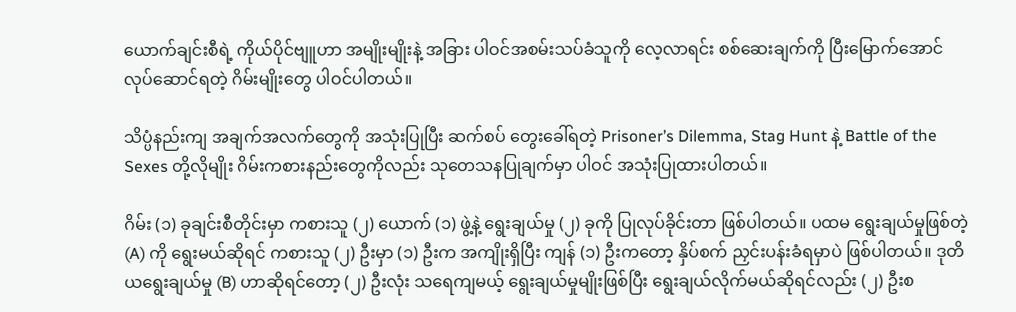ယောက်ချင်းစီရဲ့ ကိုယ်ပိုင်ဗျူဟာ အမျိုးမျိုးနဲ့ အခြား ပါဝင်အစမ်းသပ်ခံသူကို လေ့လာရင်း စစ်ဆေးချက်ကို ပြီးမြောက်အောင် လုပ်ဆောင်ရတဲ့ ဂိမ်းမျိုးတွေ ပါဝင်ပါတယ်။

သိပ္ပံနည်းကျ အချက်အလက်တွေကို အသုံးပြုပြီး ဆက်စပ် တွေးခေါ်ရတဲ့ Prisoner’s Dilemma, Stag Hunt နဲ့ Battle of the Sexes တို့လိုမျိုး ဂိမ်းကစားနည်းတွေကိုလည်း သုတေသနပြုချက်မှာ ပါဝင် အသုံးပြုထားပါတယ်။

ဂိမ်း (၁) ခုချင်းစီတိုင်းမှာ ကစားသူ (၂) ယောက် (၁) ဖွဲ့နဲ့ ရွေးချယ်မှု (၂) ခုကို ပြုလုပ်ခိုင်းတာ ဖြစ်ပါတယ်။ ပထမ ရွေးချယ်မှုဖြစ်တဲ့ (A) ကို ရွေးမယ်ဆိုရင် ကစားသူ (၂) ဦးမှာ (၁) ဦးက အကျိုးရှိပြီး ကျန် (၁) ဦးကတော့ နှိပ်စက် ညှင်းပန်းခံရမှာပဲ ဖြစ်ပါတယ်။ ဒုတိယရွေးချယ်မှု (B) ဟာဆိုရင်တော့ (၂) ဦးလုံး သရေကျမယ့် ရွေးချယ်မှုမျိုးဖြစ်ပြီး ရွေးချယ်လိုက်မယ်ဆိုရင်လည်း (၂) ဦးစ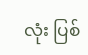လုံး ပြစ်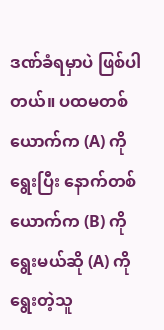ဒဏ်ခံရမှာပဲ ဖြစ်ပါတယ်။ ပထမတစ်ယောက်က (A) ကိုရွေးပြီး နောက်တစ်ယောက်က (B) ကိုရွေးမယ်ဆို (A) ကို ရွေးတဲ့သူ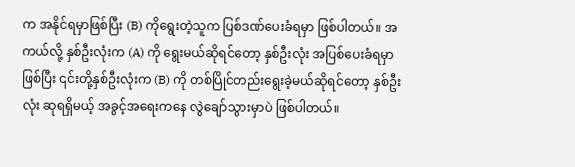က အနိုင်ရမှာဖြစ်ပြီး (B) ကိုရွေးတဲ့သူက ပြစ်ဒဏ်ပေးခံရမှာ ဖြစ်ပါတယ်။ အကယ်လို့ နှစ်ဦးလုံးက (A) ကို ရွေးမယ်ဆိုရင်တော့ နှစ်ဦးလုံး အပြစ်ပေးခံရမှာဖြစ်ပြီး ၎င်းတို့နှစ်ဦးလုံးက (B) ကို တစ်ပြိုင်တည်းရွေးခဲ့မယ်ဆိုရင်တော့ နှစ်ဦးလုံး ဆုရရှိမယ့် အခွင့်အရေးကနေ လွဲချော်သွားမှာပဲ ဖြစ်ပါတယ်။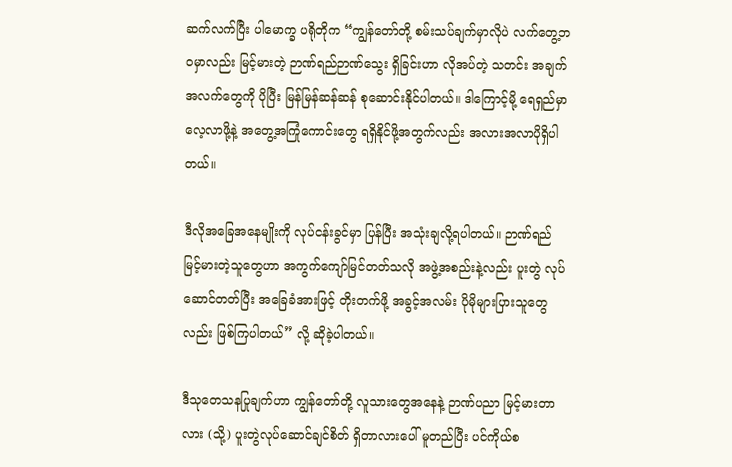ဆက်လက်ပြီး ပါမောက္ခ ပရိုတိုက “ကျွန်တော်တို့ စမ်းသပ်ချက်မှာလိုပဲ လက်တွေ့ဘဝမှာလည်း မြင့်မားတဲ့ ဉာဏ်ရည်ဉာဏ်သွေး ရှိခြင်းဟာ လိုအပ်တဲ့ သတင်း အချက်အလက်တွေကို ပိုပြီး မြန်မြန်ဆန်ဆန် စုဆောင်းနိုင်ပါတယ်။ ဒါကြောင့်မို့ ရေရှည်မှာ လေ့လာဖို့နဲ့ အတွေ့အကြုံကောင်းတွေ ရရှိနိုင်ဖို့အတွက်လည်း အလားအလာပိုရှိပါတယ်။

ဒီလိုအခြေအနေမျိုးကို လုပ်ငန်းခွင်မှာ ပြန်ပြီး အသုံးချလို့ရပါတယ်။ ဉာဏ်ရည် မြင့်မားတဲ့သူတွေဟာ အကွက်ကျော်မြင်တတ်သလို အဖွဲ့အစည်းနဲ့လည်း ပူးတွဲ လုပ်ဆောင်တတ်ပြီး အခြေခံအားဖြင့် တိုးတက်ဖို့ အခွင့်အလမ်း ပိုမိုများပြားသူတွေလည်း ဖြစ်ကြပါတယ်” လို့ ဆိုခဲ့ပါတယ်။

ဒီသုတေသနပြုချက်ဟာ ကျွန်တော်တို့ လူသားတွေအနေနဲ့ ဉာဏ်ပညာ မြင့်မားတာလား (သို့) ပူးတွဲလုပ်ဆောင်ချင်စိတ် ရှိတာလားပေါ် မူတည်ပြီး ပင်ကိုယ်စ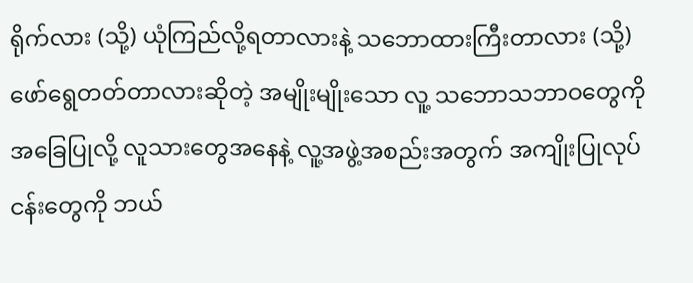ရိုက်လား (သို့) ယုံကြည်လို့ရတာလားနဲ့ သဘောထားကြီးတာလား (သို့) ဖော်ရွေတတ်တာလားဆိုတဲ့ အမျိုးမျိုးသော လူ့ သဘောသဘာဝတွေကို အခြေပြုလို့ လူသားတွေအနေနဲ့ လူ့အဖွဲ့အစည်းအတွက် အကျိုးပြုလုပ်ငန်းတွေကို ဘယ်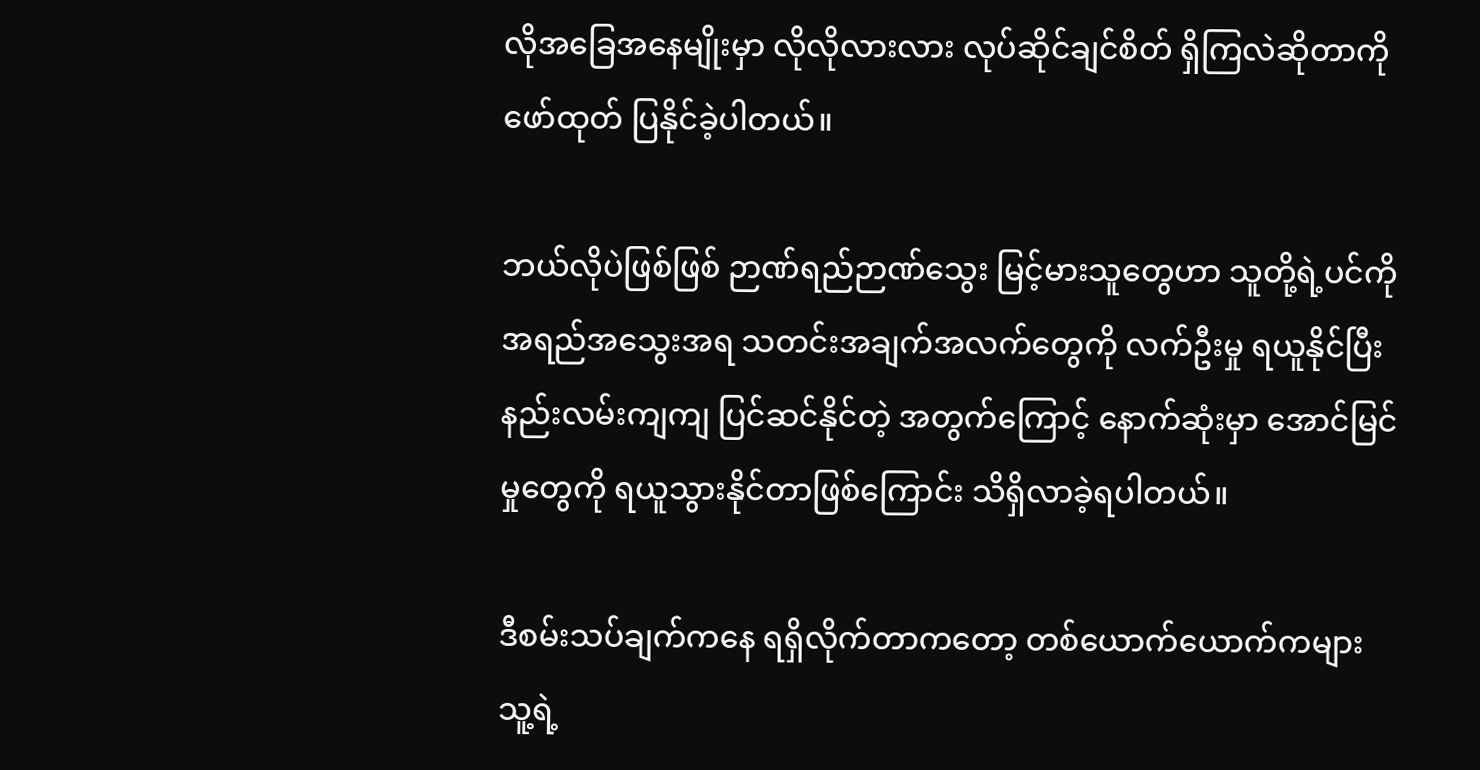လိုအခြေအနေမျိုးမှာ လိုလိုလားလား လုပ်ဆိုင်ချင်စိတ် ရှိကြလဲဆိုတာကို ဖော်ထုတ် ပြနိုင်ခဲ့ပါတယ်။

ဘယ်လိုပဲဖြစ်ဖြစ် ဉာဏ်ရည်ဉာဏ်သွေး မြင့်မားသူတွေဟာ သူတို့ရဲ့ပင်ကိုအရည်အသွေးအရ သတင်းအချက်အလက်တွေကို လက်ဦးမှု ရယူနိုင်ပြီး နည်းလမ်းကျကျ ပြင်ဆင်နိုင်တဲ့ အတွက်ကြောင့် နောက်ဆုံးမှာ အောင်မြင်မှုတွေကို ရယူသွားနိုင်တာဖြစ်ကြောင်း သိရှိလာခဲ့ရပါတယ်။

ဒီစမ်းသပ်ချက်ကနေ ရရှိလိုက်တာကတော့ တစ်ယောက်ယောက်ကများ သူ့ရဲ့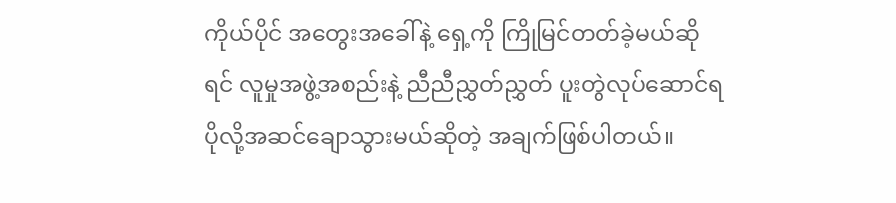ကိုယ်ပိုင် အတွေးအခေါ်နဲ့ ရှေ့ကို ကြိုမြင်တတ်ခဲ့မယ်ဆိုရင် လူမှုအဖွဲ့အစည်းနဲ့ ညီညီညွှတ်ညွှတ် ပူးတွဲလုပ်ဆောင်ရ ပိုလို့အဆင်ချောသွားမယ်ဆိုတဲ့ အချက်ဖြစ်ပါတယ်။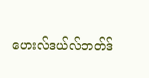ဟေးလ်ဒယ်လ်ဘတ်ဒ်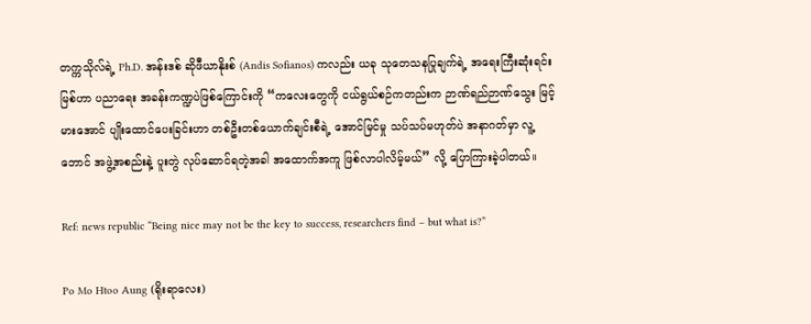တက္ကသိုလ်ရဲ့ Ph.D. အန်းဒစ် ဆိုဖီယာနိုးစ် (Andis Sofianos) ကလည်း ယခု သုတေသနပြုချက်ရဲ့ အရေးကြီးဆုံးရင်းမြစ်ဟာ ပညာရေး အခန်းကဏ္ဍပဲဖြစ်ကြောင်းကို “ကလေးတွေကို ငယ်ရွယ်စဉ်ကတည်းက ဉာဏ်ရည်ဉာဏ်သွေး မြင့်မားအောင် ပျိုးထောင်ပေးခြင်းဟာ တစ်ဦးတစ်ယောက်ချင်းစီရဲ့ အောင်မြင်မှု သပ်သပ်မဟုတ်ပဲ အနာဂတ်မှာ လူ့ဘောင် အဖွဲ့အစည်းနဲ့ ပူးတွဲ လုပ်ဆောင်ရတဲ့အခါ အထောက်အကူ ဖြစ်လာပါလိမ့်မယ်” လို့ ပြောကြားခဲ့ပါတယ်။

Ref: news republic “Being nice may not be the key to success, researchers find – but what is?”

Po Mo Htoo Aung (ရိုးရာလေး)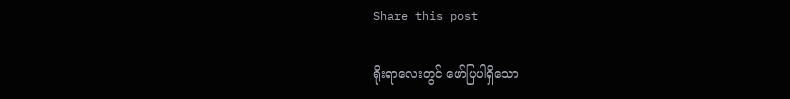Share this post

ရိုးရာလေးတွင် ဖော်ပြပါရှိသော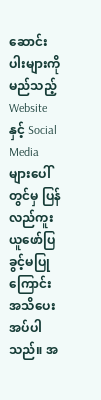ဆောင်းပါးများကို မည်သည့် Website နှင့် Social Media များပေါ်တွင်မှ ပြန်လည်ကူးယူဖော်ပြခွင့်မပြုကြောင်း အသိပေးအပ်ပါသည်။ အ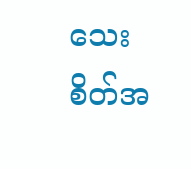သေးစိတ်အ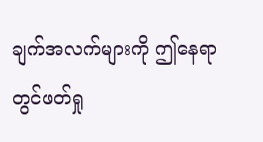ချက်အလက်များကို ဤနေရာတွင်ဖတ်ရှု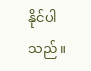နိုင်ပါသည်။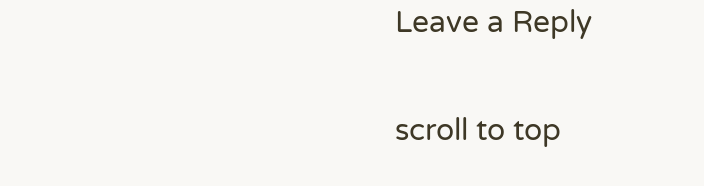Leave a Reply

scroll to top